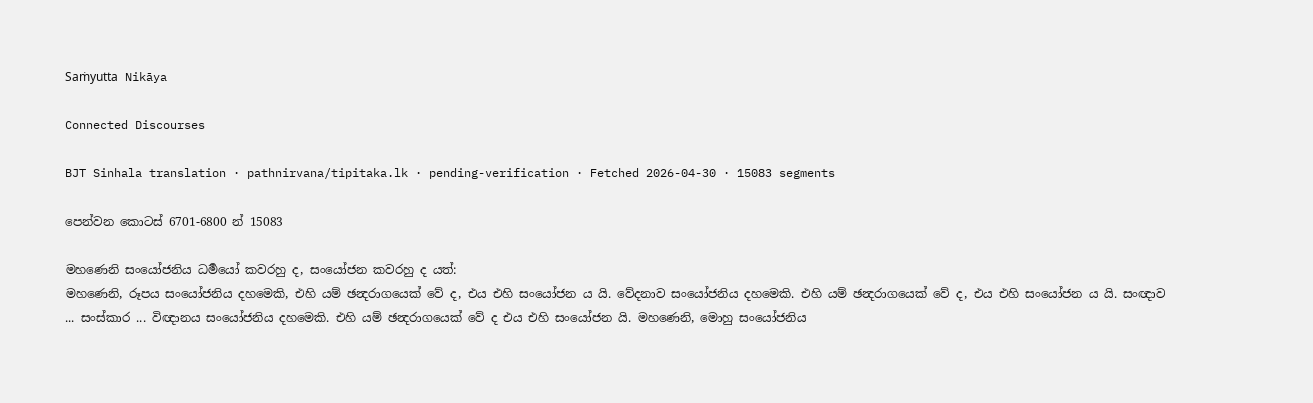Saṁyutta Nikāya

Connected Discourses

BJT Sinhala translation · pathnirvana/tipitaka.lk · pending-verification · Fetched 2026-04-30 · 15083 segments

පෙන්වන කොටස් 6701-6800 න් 15083

මහණෙනි සංයෝජනිය ධර්‍මයෝ කවරහු ද, සංයෝජන කවරහු ද යත්:
මහණෙනි, රූපය සංයෝජනිය දහමෙකි, එහි යම් ඡන්‍දරාගයෙක් වේ ද, එය එහි සංයෝජන ය යි. වේදනාව සංයෝජනිය දහමෙකි. එහි යම් ඡන්‍දරාගයෙක් වේ ද, එය එහි සංයෝජන ය යි. සංඥාව ... සංස්කාර ... විඥානය සංයෝජනිය දහමෙකි. එහි යම් ඡන්‍දරාගයෙක් වේ ද එය එහි සංයෝජන යි. මහණෙනි, මොහු සංයෝජනිය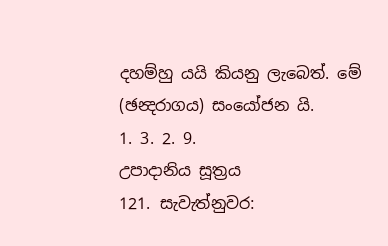දහම්හු යයි කියනු ලැබෙත්. මේ (ඡන්‍දරාගය) සංයෝජන යි.
1. 3. 2. 9.
උපාදානිය සූත්‍රය
121. සැවැත්නුවර: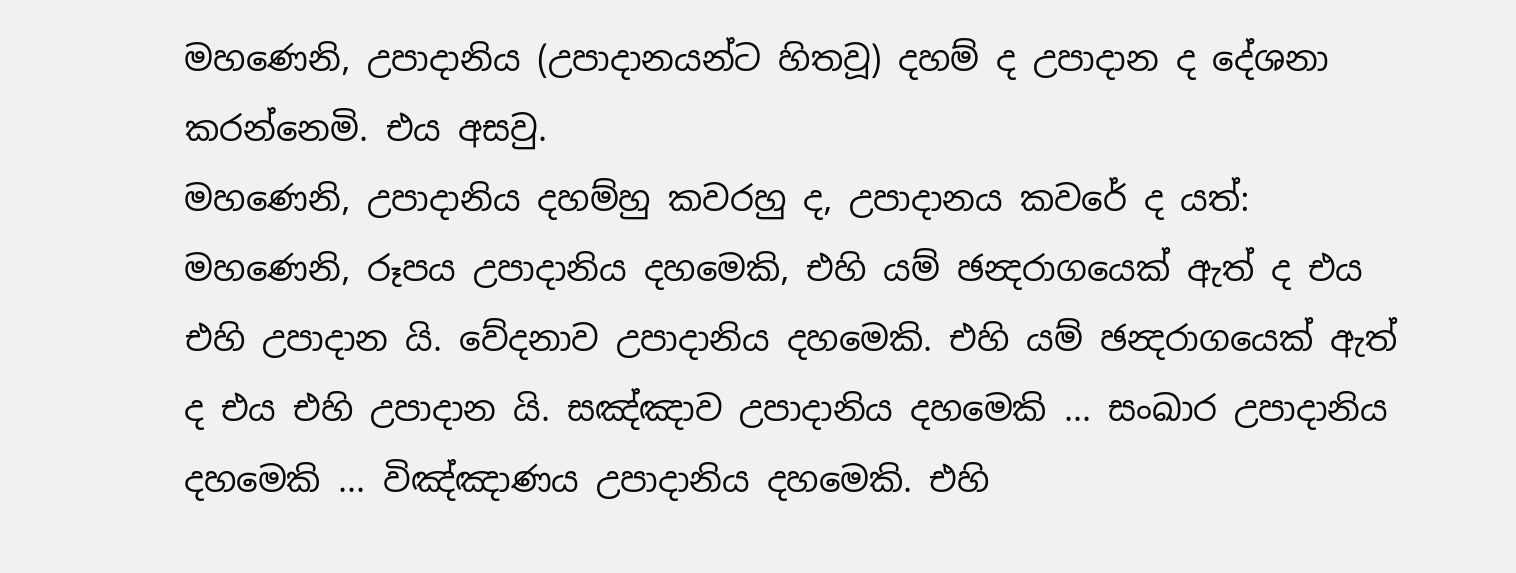මහණෙනි, උපාදානිය (උපාදානයන්ට හිතවූ) දහම් ද උපාදාන ද දේශනා කරන්නෙමි. එය අසවු.
මහණෙනි, උපාදානිය දහම්හු කවරහු ද, උපාදානය කවරේ ද යත්:
මහණෙනි, රූපය උපාදානිය දහමෙකි, එහි යම් ඡන්‍දරාගයෙක් ඇත් ද එය එහි උපාදාන යි. වේදනාව උපාදානිය දහමෙකි. එහි යම් ඡන්‍දරාගයෙක් ඇත් ද එය එහි උපාදාන යි. සඤ්ඤාව උපාදානිය දහමෙකි ... සංඛාර උපාදානිය දහමෙකි ... විඤ්ඤාණය උපාදානිය දහමෙකි. එහි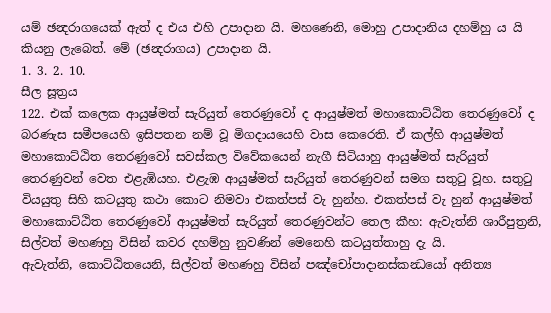යම් ඡන්‍දරාගයෙක් ඇත් ද එය එහි උපාදාන යි. මහණෙනි, මොහු උපාදානිය දහම්හු ය යි කියනු ලැබෙත්. මේ (ඡන්‍දරාගය) උපාදාන යි.
1. 3. 2. 10.
සීල සූත්‍රය
122. එක් කලෙක ආයුෂ්මත් සැරියුත් තෙරණුවෝ ද ආයුෂ්මත් මහාකොට්ඨිත තෙරණුවෝ ද බරණැස සමීපයෙහි ඉසිපතන නම් වූ මිගදායයෙහි වාස කෙරෙති. ඒ කල්හි ආයුෂ්මත් මහාකොට්ඨිත තෙරණුවෝ සවස්කල විවේකයෙන් නැගී සිටියාහු ආයුෂ්මත් සැරියුත් තෙරණුවන් වෙත එළැඹියහ. එළැඹ ආයුෂ්මත් සැරියුත් තෙරණුවන් සමග සතුටු වූහ. සතුටු වියයුතු සිහි කටයුතු කථා කොට නිමවා එකත්පස් වැ හුන්හ. එකත්පස් වැ හුන් ආයුෂ්මත් මහාකොට්ඨිත තෙරණුවෝ ආයුෂ්මත් සැරියුත් තෙරණුවන්ට තෙල කීහ: ඇවැත්නි ශාරීපුත්‍රනි, සිල්වත් මහණහු විසින් කවර දහම්හු නුවණින් මෙනෙහි කටයුත්තාහු දැ යි.
ඇවැත්නි, කොට්ඨිතයෙනි, සිල්වත් මහණහු විසින් පඤ්චෝපාදානස්කන්‍ධයෝ අනිත්‍ය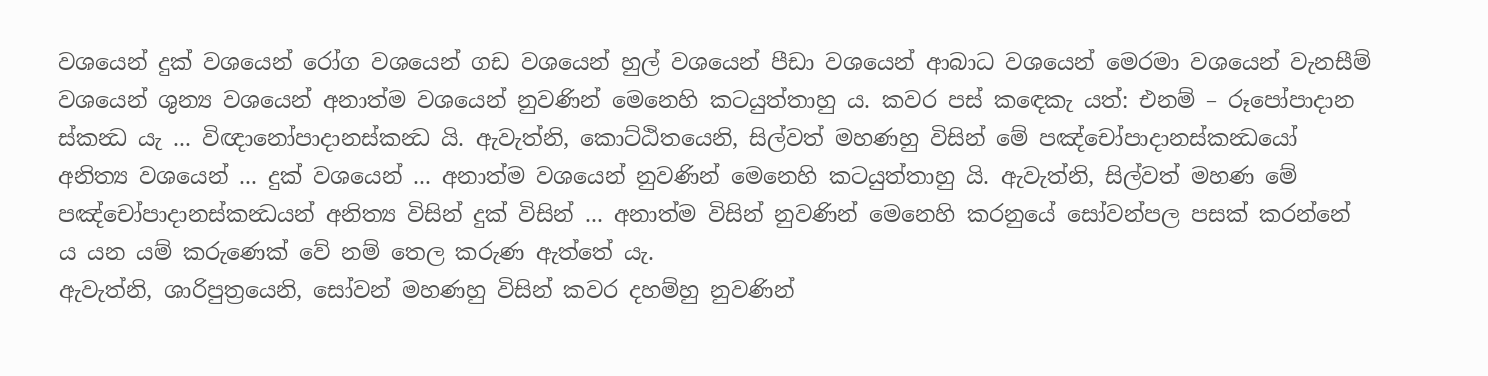වශයෙන් දුක් වශයෙන් රෝග වශයෙන් ගඩ වශයෙන් හුල් වශයෙන් පීඩා වශයෙන් ආබාධ වශයෙන් මෙරමා වශයෙන් වැනසීම් වශයෙන් ශුන්‍ය වශයෙන් අනාත්ම වශයෙන් නුවණින් මෙනෙහි කටයුත්තාහු ය. කවර පස් කඳෙකැ යත්: එනම් – රූපෝපාදාන ස්කන්‍ධ යැ ... විඥානෝපාදානස්කන්‍ධ යි. ඇවැත්නි, කොට්ඨිතයෙනි, සිල්වත් මහණහු විසින් මේ පඤ්චෝපාදානස්කන්‍ධයෝ අනිත්‍ය වශයෙන් ... දුක් වශයෙන් ... අනාත්ම වශයෙන් නුවණින් මෙනෙහි කටයුත්තාහු යි. ඇවැත්නි, සිල්වත් මහණ මේ පඤ්චෝපාදානස්කන්‍ධයන් අනිත්‍ය විසින් දුක් විසින් ... අනාත්ම විසින් නුවණින් මෙනෙහි කරනුයේ සෝවන්පල පසක් කරන්නේ ය යන යම් කරුණෙක් වේ නම් තෙල කරුණ ඇත්තේ යැ.
ඇවැත්නි, ශාරිපුත්‍රයෙනි, සෝවන් මහණහු විසින් කවර දහම්හු නුවණින්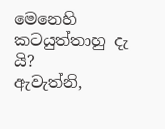මෙනෙහි කටයුත්තාහු දැ යි?
ඇවැත්නි,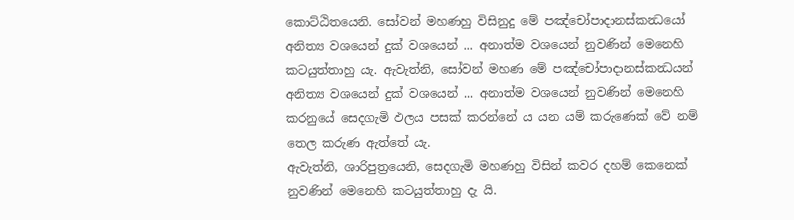කොට්ඨිතයෙනි. සෝවන් මහණහු විසිනුදු මේ පඤ්චෝපාදානස්කන්‍ධයෝ අනිත්‍ය වශයෙන් දුක් වශයෙන් ... අනාත්ම වශයෙන් නුවණින් මෙනෙහි කටයුත්තාහු යැ. ඇවැත්නි, සෝවන් මහණ මේ පඤ්චෝපාදානස්කන්‍ධයන් අනිත්‍ය වශයෙන් දුක් වශයෙන් ... අනාත්ම වශයෙන් නුවණින් මෙනෙහි කරනුයේ සෙදගැමි ඵලය පසක් කරන්නේ ය යන යම් කරුණෙක් වේ නම් තෙල කරුණ ඇත්තේ යැ.
ඇවැත්නි, ශාරිපුත්‍රයෙනි, සෙදගැමි මහණහු විසින් කවර දහම් කෙනෙක් නුවණින් මෙනෙහි කටයුත්තාහු දැ යි.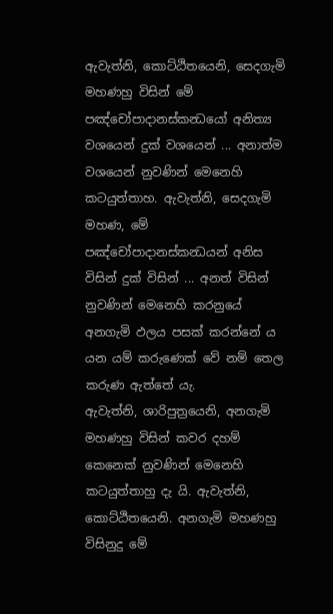ඇවැත්නි, කොට්ඨිතයෙනි, සෙදගැමි මහණහු විසින් මේ පඤ්චෝපාදානස්කන්‍ධයෝ අනිත්‍ය වශයෙන් දුක් වශයෙන් ... අනාත්ම වශයෙන් නුවණින් මෙනෙහි කටයුත්තාහ. ඇවැත්නි, සෙදගැමි මහණ, මේ පඤ්චෝපාදානස්කන්‍ධයන් අනිස විසින් දුක් විසින් ... අනත් විසින් නුවණින් මෙනෙහි කරනුයේ අනගැමි ඵලය පසක් කරන්නේ ය යන යම් කරුණෙක් වේ නම් තෙල කරුණ ඇත්තේ යැ.
ඇවැත්නි, ශාරිපුත්‍රයෙනි, අනගැමි මහණහු විසින් කවර දහම් කෙනෙක් නුවණින් මෙනෙහි කටයුත්තාහු දැ යි. ඇවැත්නි, කොට්ඨිතයෙනි. අනගැමි මහණහු විසිනුදු මේ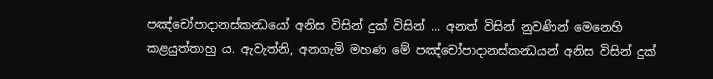පඤ්චෝපාදානස්කන්‍ධයෝ අනිස විසින් දුක් විසින් ... අනත් විසින් නුවණින් මෙනෙහි කළයුත්තාහු ය. ඇවැත්නි, අනගැමි මහණ මේ පඤ්චෝපාදානස්කන්‍ධයන් අනිස විසින් දුක්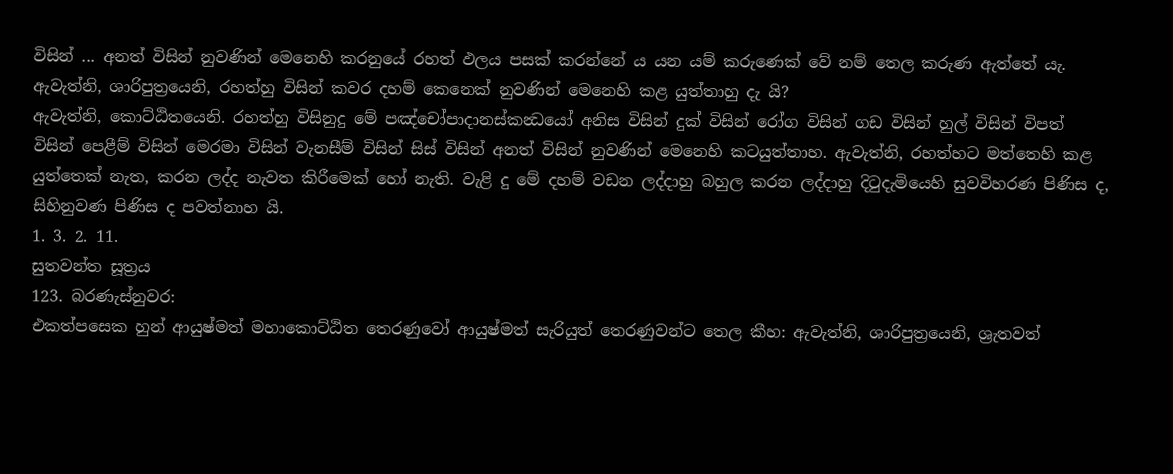විසින් ... අනත් විසින් නුවණින් මෙනෙහි කරනුයේ රහත් ඵලය පසක් කරන්නේ ය යන යම් කරුණෙක් වේ නම් තෙල කරුණ ඇත්තේ යැ.
ඇවැත්නි, ශාරිපුත්‍රයෙනි, රහත්හු විසින් කවර දහම් කෙනෙක් නුවණින් මෙනෙහි කළ යුත්තාහු දැ යි?
ඇවැත්නි, කොට්ඨිතයෙනි. රහත්හු විසිනුදු මේ පඤ්චෝපාදානස්කන්‍ධයෝ අනිස විසින් දුක් විසින් රෝග විසින් ගඩ විසින් හුල් විසින් විපත් විසින් පෙළීම් විසින් මෙරමා විසින් වැනසීම් විසින් සිස් විසින් අනත් විසින් නුවණින් මෙනෙහි කටයුත්තාහ. ඇවැත්නි, රහත්හට මත්තෙහි කළ යුත්තෙක් නැත, කරන ලද්ද නැවත කිරීමෙක් හෝ නැති. වැළි දු මේ දහම් වඩන ලද්දාහු බහුල කරන ලද්දාහු දිටුදැමියෙහි සුවවිහරණ පිණිස ද, සිහිනුවණ පිණිස ද පවත්නාහ යි.
1. 3. 2. 11.
සුතවන්ත සූත්‍රය
123. බරණැස්නුවර:
එකත්පසෙක හුන් ආයුෂ්මත් මහාකොට්ඨිත තෙරණුවෝ ආයුෂ්මත් සැරියුත් තෙරණුවන්ට තෙල කීහ: ඇවැත්නි, ශාරිපුත්‍රයෙනි, ශ්‍රැතවත්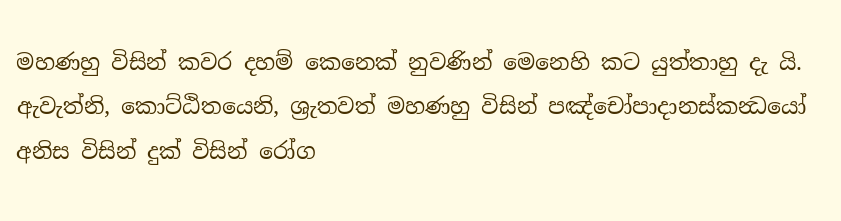මහණහු විසින් කවර දහම් කෙනෙක් නුවණින් මෙනෙහි කට යුත්තාහු දැ යි.
ඇවැත්නි, කොට්ඨිතයෙනි, ශ්‍රැතවත් මහණහු විසින් පඤ්චෝපාදානස්කන්‍ධයෝ අනිස විසින් දුක් විසින් රෝග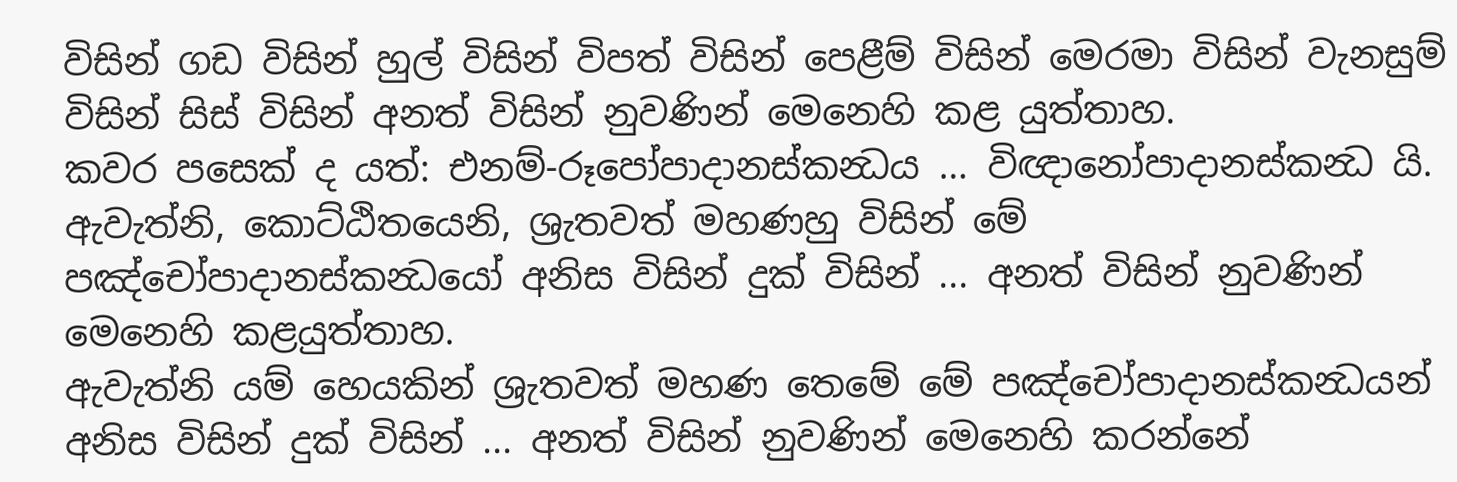විසින් ගඩ විසින් හුල් විසින් විපත් විසින් පෙළීම් විසින් මෙරමා විසින් වැනසුම් විසින් සිස් විසින් අනත් විසින් නුවණින් මෙනෙහි කළ යුත්තාහ.
කවර පසෙක් ද යත්: එනම්-රූපෝපාදානස්කන්‍ධය … විඥානෝපාදානස්කන්‍ධ යි. ඇවැත්නි, කොට්ඨිතයෙනි, ශ්‍රැතවත් මහණහු විසින් මේ පඤ්චෝපාදානස්කන්‍ධයෝ අනිස විසින් දුක් විසින් ... අනත් විසින් නුවණින් මෙනෙහි කළයුත්තාහ.
ඇවැත්නි යම් හෙයකින් ශ්‍රැතවත් මහණ තෙමේ මේ පඤ්චෝපාදානස්කන්‍ධයන් අනිස විසින් දුක් විසින් ... අනත් විසින් නුවණින් මෙනෙහි කරන්නේ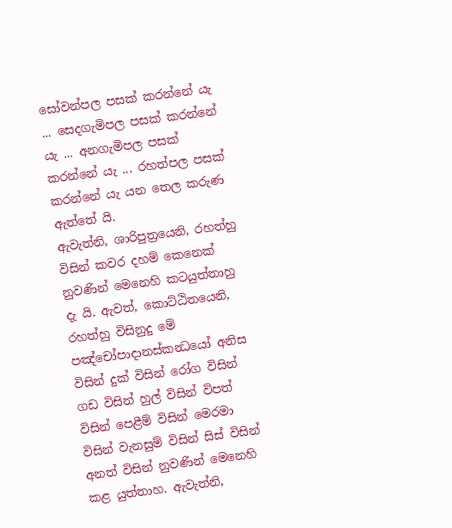සෝවන්පල පසක් කරන්නේ යැ ... සෙදගැමිපල පසක් කරන්නේ යැ ... අනගැමිපල පසක් කරන්නේ යැ ... රහත්පල පසක් කරන්නේ යැ යන තෙල කරුණ ඇත්තේ යි.
ඇවැත්නි, ශාරිපුත්‍රයෙනි, රහත්හු විසින් කවර දහම් කෙනෙක් නුවණින් මෙනෙහි කටයුත්තාහු දැ යි. ඇවත්, කොට්ඨිතයෙනි, රහත්හු විසිනුදු මේ පඤ්චෝපාදානස්කන්‍ධයෝ අනිස විසින් දුක් විසින් රෝග විසින් ගඩ විසින් හුල් විසින් විපත් විසින් පෙළීම් විසින් මෙරමා විසින් වැනසුම් විසින් සිස් විසින් අනත් විසින් නුවණින් මෙනෙහි කළ යුත්තාහ. ඇවැත්නි,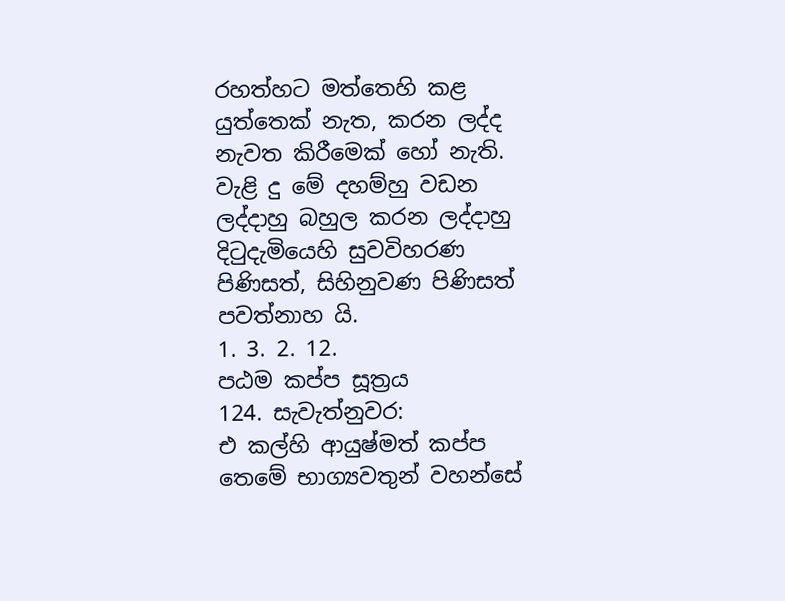රහත්හට මත්තෙහි කළ යුත්තෙක් නැත, කරන ලද්ද නැවත කිරීමෙක් හෝ නැති. වැළි දු මේ දහම්හු වඩන ලද්දාහු බහුල කරන ලද්දාහු දිටුදැමියෙහි සුවවිහරණ පිණිසත්, සිහිනුවණ පිණිසත් පවත්නාහ යි.
1. 3. 2. 12.
පඨම කප්ප සූත්‍රය
124. සැවැත්නුවර:
එ කල්හි ආයුෂ්මත් කප්ප තෙමේ භාග්‍යවතුන් වහන්සේ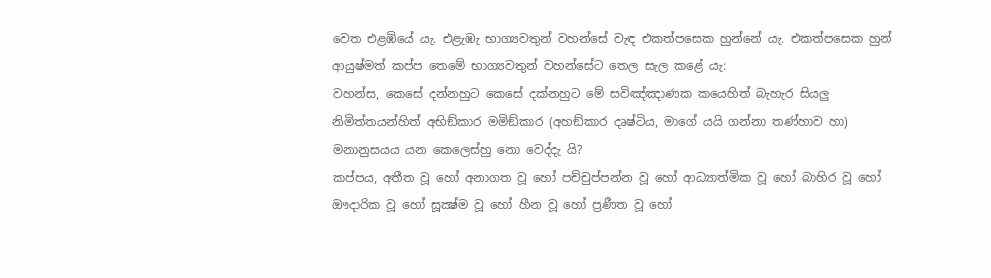වෙත එළඹියේ යැ. එළැඹැ භාග්‍යවතුන් වහන්සේ වැඳ එකත්පසෙක හුන්නේ යැ. එකත්පසෙක හුන් ආයුෂ්මත් කප්ප තෙමේ භාග්‍යවතුන් වහන්සේට තෙල සැල කළේ යැ:
වහන්ස, කෙසේ දන්නහුට කෙසේ දක්නහුට මේ සවිඤ්ඤාණක කයෙහිත් බැහැර සියලු නිමිත්තයන්හිත් අභිඞ්කාර මමිඞ්කාර (අහඞ්කාර දෘෂ්ටිය, මාගේ යයි ගන්නා තණ්හාව හා) මනානුසයය යන කෙලෙස්හු නො වෙද්දැ යි?
කප්පය, අතීත වූ හෝ අනාගත වූ හෝ පච්චුප්පන්න වූ හෝ ආධ්‍යාත්මික වූ හෝ බාහිර වූ හෝ ඖදාරික වූ හෝ සූක්‍ෂ්ම වූ හෝ හීන වූ හෝ ප්‍රණීත වූ හෝ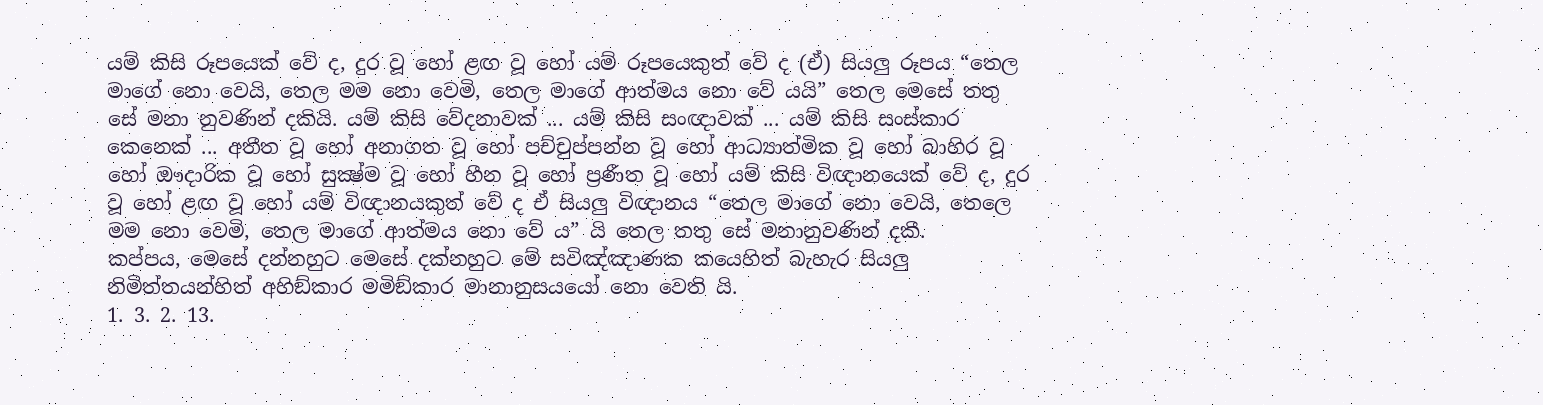යම් කිසි රූපයෙක් වේ ද, දුර වූ හෝ ළඟ වූ හෝ යම් රූපයෙකුත් වේ ද (ඒ) සියලු රූපය “තෙල මාගේ නො වෙයි, තෙල මම නො වෙමි, තෙල මාගේ ආත්මය නො වේ යයි” තෙල මෙසේ තතු සේ මනා නුවණින් දකියි. යම් කිසි වේදනාවක් ... යම් කිසි සංඥාවක් ... යම් කිසි සංස්කාර කෙනෙක් ... අතීත වූ හෝ අනාගත වූ හෝ පච්චුප්පන්න වූ හෝ ආධ්‍යාත්මික වූ හෝ බාහිර වූ හෝ ඖදාරික වූ හෝ සුක්‍ෂ්ම වූ හෝ හීන වූ හෝ ප්‍රණීත වූ හෝ යම් කිසි විඥානයෙක් වේ ද, දුර වූ හෝ ළඟ වූ හෝ යම් විඥානයකුත් වේ ද ඒ සියලු විඥානය “තෙල මාගේ නො වෙයි, තෙලෙ මම නො වෙමි, තෙල මාගේ ආත්මය නො වේ ය” යි තෙල තතු සේ මනානුවණින් දකී.
කප්පය, මෙසේ දන්නහුට මෙසේ දක්නහුට මේ සවිඤ්ඤාණක කයෙහිත් බැහැර සියලු නිමිත්තයන්හිත් අහිඞ්කාර මමිඞ්කාර මානානුසයයෝ නො වෙති යි.
1. 3. 2. 13.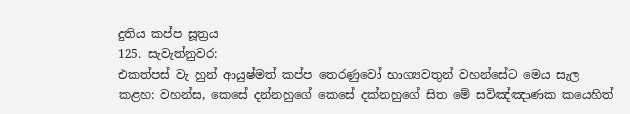දුතිය කප්ප සූත්‍රය
125. සැවැත්නුවර:
එකත්පස් වැ හුන් ආයුෂ්මත් කප්ප තෙරණුවෝ භාග්‍යවතුන් වහන්සේට මෙය සැල කළහ: වහන්ස, කෙසේ දන්නහුගේ කෙසේ දක්නහුගේ සිත මේ සවිඤ්ඤාණක කයෙහිත්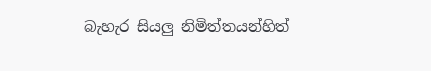බැහැර සියලු නිමිත්තයන්හිත්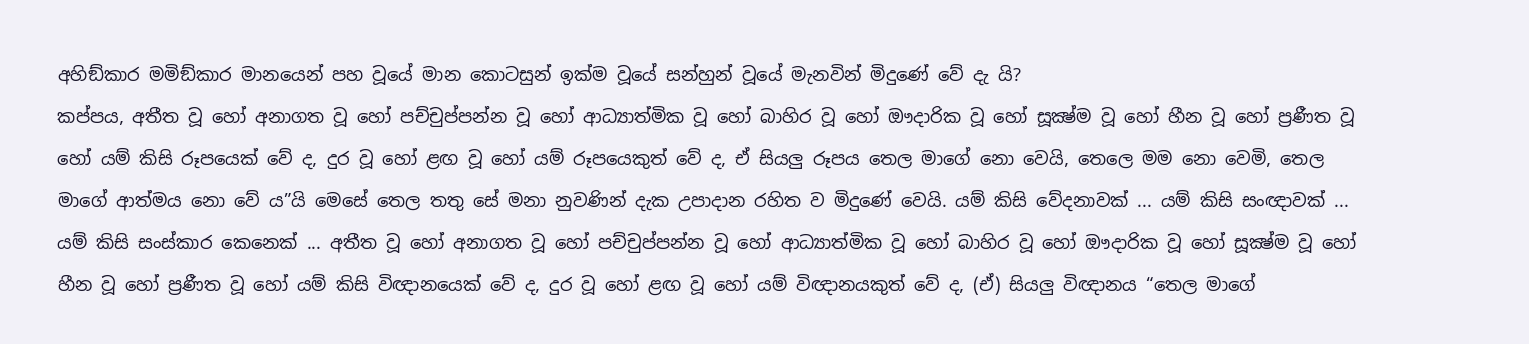අහිඞ්කාර මමිඞ්කාර මානයෙන් පහ වූයේ මාන කොටසුන් ඉක්ම වූයේ සන්හුන් වූයේ මැනවින් මිදුණේ වේ දැ යි?
කප්පය, අතීත වූ හෝ අනාගත වූ හෝ පච්චුප්පන්න වූ හෝ ආධ්‍යාත්මික වූ හෝ බාහිර වූ හෝ ඖදාරික වූ හෝ සූක්‍ෂ්ම වූ හෝ හීන වූ හෝ ප්‍රණීත වූ හෝ යම් කිසි රූපයෙක් වේ ද, දුර වූ හෝ ළඟ වූ හෝ යම් රූපයෙකුත් වේ ද, ඒ සියලු රූපය තෙල මාගේ නො වෙයි, තෙලෙ මම නො වෙමි, තෙල මාගේ ආත්මය නො වේ ය”යි මෙසේ තෙල තතු සේ මනා නුවණින් දැක උපාදාන රහිත ව මිදුණේ වෙයි. යම් කිසි වේදනාවක් ... යම් කිසි සංඥාවක් ... යම් කිසි සංස්කාර කෙනෙක් ... අතීත වූ හෝ අනාගත වූ හෝ පච්චුප්පන්න වූ හෝ ආධ්‍යාත්මික වූ හෝ බාහිර වූ හෝ ඖදාරික වූ හෝ සූක්‍ෂ්ම වූ හෝ හීන වූ හෝ ප්‍රණීත වූ හෝ යම් කිසි විඥානයෙක් වේ ද, දුර වූ හෝ ළඟ වූ හෝ යම් විඥානයකුත් වේ ද, (ඒ) සියලු විඥානය “තෙල මාගේ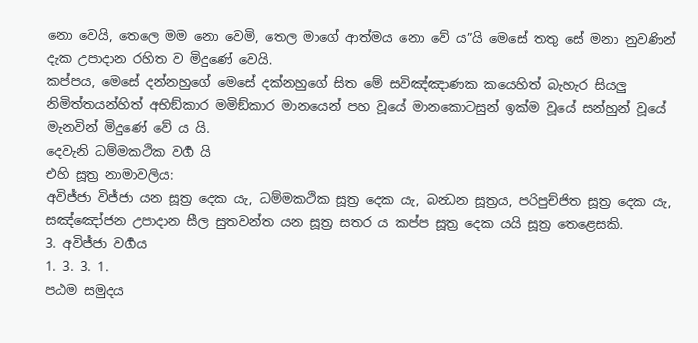නො වෙයි, තෙලෙ මම නො වෙමි, තෙල මාගේ ආත්මය නො වේ ය”යි මෙසේ තතු සේ මනා නුවණින් දැක උපාදාන රහිත ව මිදුණේ වෙයි.
කප්පය, මෙසේ දන්නහුගේ මෙසේ දක්නහුගේ සිත මේ සවිඤ්ඤාණක කයෙහිත් බැහැර සියලු නිමිත්තයන්හිත් අභිඞ්කාර මමිඞ්කාර මානයෙන් පහ වූයේ මානකොටසුන් ඉක්ම වූයේ සන්හුන් වූයේ මැනවින් මිදුණේ වේ ය යි.
දෙවැනි ධම්මකථික වර්‍ග යි
එහි සූත්‍ර නාමාවලිය:
අවිජ්ජා විජ්ජා යන සූත්‍ර දෙක යැ, ධම්මකථික සූත්‍ර දෙක යැ, බන්‍ධන සූත්‍රය, පරිපුච්ජිත සූත්‍ර දෙක යැ, සඤ්ඤෝජන උපාදාන සීල සුතවන්ත යන සූත්‍ර සතර ය කප්ප සූත්‍ර දෙක යයි සූත්‍ර තෙළෙසකි.
3. අවිජ්ජා වර්‍ගය
1. 3. 3. 1.
පඨම සමුදය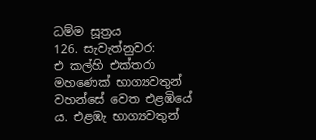ධම්ම සූත්‍රය
126. සැවැත්නුවර:
එ කල්හි එක්තරා මහණෙක් භාග්‍යවතුන් වහන්සේ වෙත එළඹියේ ය. එළඹැ භාග්‍යවතුන්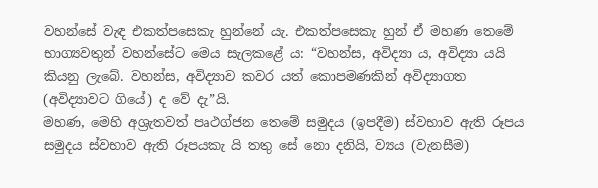වහන්සේ වැඳ එකත්පසෙකැ හුන්නේ යැ. එකත්පසෙකැ හුන් ඒ මහණ තෙමේ භාග්‍යවතුන් වහන්සේට මෙය සැලකළේ ය: “වහන්ස, අවිද්‍යා ය, අවිද්‍යා යයි කියනු ලැබේ. වහන්ස, අවිද්‍යාව කවර යත් කොපමණකින් අවිද්‍යාගත (අවිද්‍යාවට ගියේ) ද වේ දැ”යි.
මහණ, මෙහි අශ්‍රැතවත් පෘථග්ජන තෙමේ සමුදය (ඉපදීම) ස්වභාව ඇති රූපය සමුදය ස්වභාව ඇති රූපයකැ යි තතු සේ නො දනියි, ව්‍යය (වැනසීම)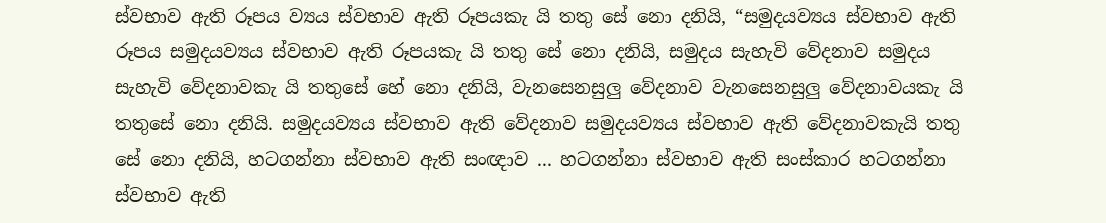ස්වභාව ඇති රූපය ව්‍යය ස්වභාව ඇති රූපයකැ යි තතු සේ නො දනියි, “සමුදයව්‍යය ස්වභාව ඇති රූපය සමුදයව්‍යය ස්වභාව ඇති රූපයකැ යි තතු සේ නො දනියි, සමුදය සැහැවි වේදනාව සමුදය සැහැවි වේදනාවකැ යි තතුසේ හේ නො දනියි, වැනසෙනසුලු වේදනාව වැනසෙනසුලු වේදනාවයකැ යි තතුසේ නො දනියි. සමුදයව්‍යය ස්වභාව ඇති වේදනාව සමුදයව්‍යය ස්වභාව ඇති වේදනාවකැයි තතු සේ නො දනියි, හටගන්නා ස්වභාව ඇති සංඥාව ... හටගන්නා ස්වභාව ඇති සංස්කාර හටගන්නා ස්වභාව ඇති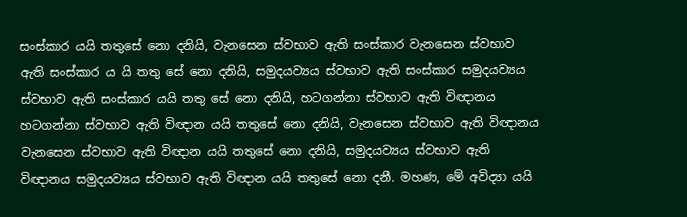සංස්කාර යයි තතුසේ නො දනියි, වැනසෙන ස්වභාව ඇති සංස්කාර වැනසෙන ස්වභාව ඇති සංස්කාර ය යි තතු සේ නො දනියි, සමුදයව්‍යය ස්වභාව ඇති සංස්කාර සමුදයව්‍යය ස්වභාව ඇති සංස්කාර යයි තතු සේ නො දනියි, හටගන්නා ස්වභාව ඇති විඥානය හටගන්නා ස්වභාව ඇති විඥාන යයි තතුසේ නො දනියි, වැනසෙන ස්වභාව ඇති විඥානය වැනසෙන ස්වභාව ඇති විඥාන යයි තතුසේ නො දනියි, සමුදයව්‍යය ස්වභාව ඇති විඥානය සමුදයව්‍යය ස්වභාව ඇති විඥාන යයි තතුසේ නො දනී. මහණ, මේ අවිද්‍යා යයි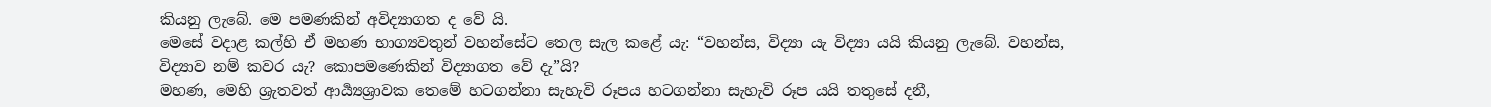කියනු ලැබේ. මෙ පමණකින් අවිද්‍යාගත ද වේ යි.
මෙසේ වදාළ කල්හි ඒ මහණ භාග්‍යවතුන් වහන්සේට තෙල සැල කළේ යැ: “වහන්ස, විද්‍යා යැ විද්‍යා යයි කියනු ලැබේ. වහන්ස, විද්‍යාව නම් කවර යැ? කොපමණෙකින් විද්‍යාගත වේ දැ”යි?
මහණ, මෙහි ශ්‍රැතවත් ආර්‍ය්‍යශ්‍රාවක තෙමේ හටගන්නා සැහැවි රූපය හටගන්නා සැහැවි රූප යයි තතුසේ දනී,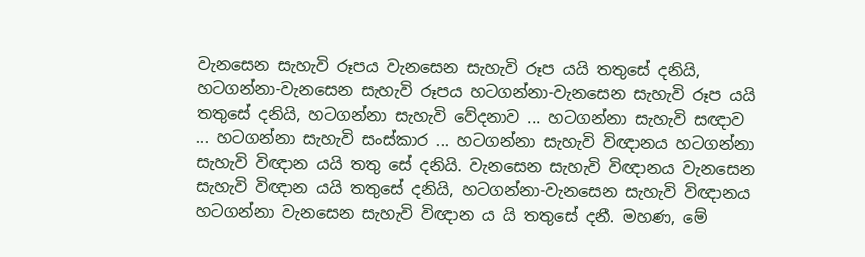වැනසෙන සැහැවි රූපය වැනසෙන සැහැවි රූප යයි තතුසේ දනියි, හටගන්නා-වැනසෙන සැහැවි රූපය හටගන්නා-වැනසෙන සැහැවි රූප යයි තතුසේ දනියි, හටගන්නා සැහැවි වේදනාව ... හටගන්නා සැහැවි සඥාව ... හටගන්නා සැහැවි සංස්කාර ... හටගන්නා සැහැවි විඥානය හටගන්නා සැහැවි විඥාන යයි තතු සේ දනියි. වැනසෙන සැහැවි විඥානය වැනසෙන සැහැවි විඥාන යයි තතුසේ දනියි, හටගන්නා-වැනසෙන සැහැවි විඥානය හටගන්නා වැනසෙන සැහැවි විඥාන ය යි තතුසේ දනී. මහණ, මේ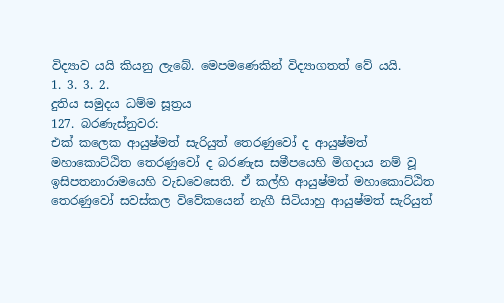විද්‍යාව යයි කියනු ලැබේ. මෙපමණෙකින් විද්‍යාගතත් වේ යයි.
1. 3. 3. 2.
දුතිය සමුදය ධම්ම සූත්‍රය
127. බරණැස්නුවර:
එක් කලෙක ආයුෂ්මත් සැරියුත් තෙරණුවෝ ද ආයුෂ්මත් මහාකොට්ඨිත තෙරණුවෝ ද බරණැස සමීපයෙහි මිගදාය නම් වූ ඉසිපතනාරාමයෙහි වැඩවෙසෙති. ඒ කල්හි ආයුෂ්මත් මහාකොට්ඨිත තෙරණුවෝ සවස්කල විවේකයෙන් නැගී සිටියාහු ආයුෂ්මත් සැරියුත්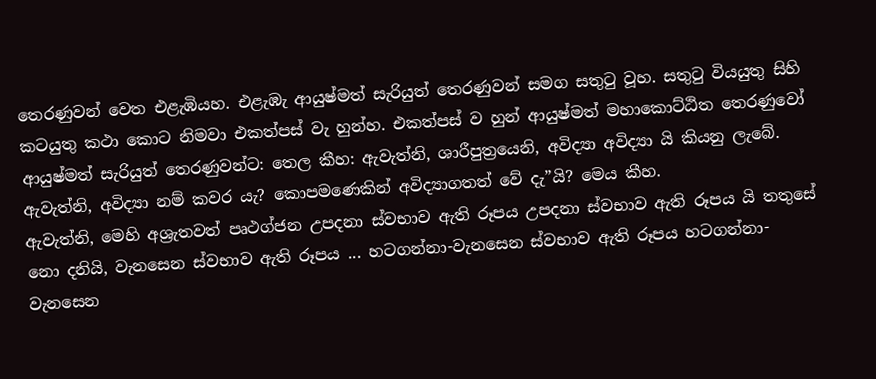තෙරණුවන් වෙත එළැඹියහ. එළැඹැ ආයුෂ්මත් සැරියුත් තෙරණුවන් සමග සතුටු වූහ. සතුටු වියයුතු සිහි කටයුතු කථා කොට නිමවා එකත්පස් වැ හුන්හ. එකත්පස් ව හුන් ආයුෂ්මත් මහාකොට්ඨිත තෙරණුවෝ ආයුෂ්මත් සැරියුත් තෙරණුවන්ට: තෙල කීහ: ඇවැත්නි, ශාරීපුත්‍රයෙනි, අවිද්‍යා අවිද්‍යා යි කියනු ලැබේ. ඇවැත්නි, අවිද්‍යා නම් කවර යැ? කොපමණෙකින් අවිද්‍යාගතත් වේ දැ”යි? මෙය කීහ.
ඇවැත්නි, මෙහි අශ්‍රැතවත් පෘථග්ජන උපදනා ස්වභාව ඇති රූපය උපදනා ස්වභාව ඇති රූපය යි තතුසේ නො දනියි, වැනසෙන ස්වභාව ඇති රූපය ... හටගන්නා-වැනසෙන ස්වභාව ඇති රූපය හටගන්නා-වැනසෙන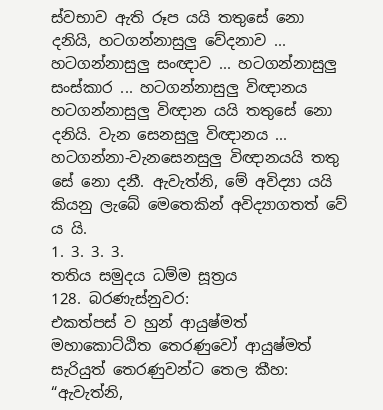ස්වභාව ඇති රූප යයි තතුසේ නො දනියි, හටගන්නාසුලු වේදනාව ... හටගන්නාසුලු සංඥාව ... හටගන්නාසුලු සංස්කාර ... හටගන්නාසුලු විඥානය හටගන්නාසුලු විඥාන යයි තතුසේ නො දනියි. වැන සෙනසුලු විඥානය ... හටගන්නා-වැනසෙනසුලු විඥානයයි තතු සේ නො දනී. ඇවැත්නි, මේ අවිද්‍යා යයි කියනු ලැබේ මෙතෙකින් අවිද්‍යාගතත් වේ ය යි.
1. 3. 3. 3.
තතිය සමුදය ධම්ම සූත්‍රය
128. බරණැස්නුවර:
එකත්පස් ව හුන් ආයුෂ්මත් මහාකොට්ඨිත තෙරණුවෝ ආයුෂ්මත් සැරියුත් තෙරණුවන්ට තෙල කීහ: “ඇවැත්නි,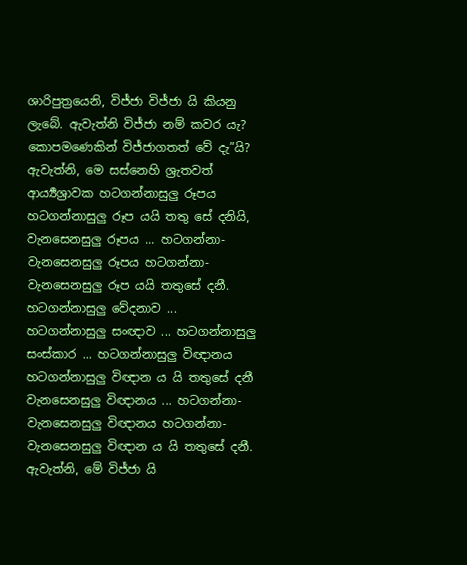ශාරිපුත්‍රයෙනි, විජ්ජා විජ්ජා යි කියනු ලැබේ. ඇවැත්නි විජ්ජා නම් කවර යැ? කොපමණෙකින් විජ්ජාගතත් වේ දැ”යි?
ඇවැත්නි, මෙ සස්නෙහි ශ්‍රැතවත් ආර්‍ය්‍යශ්‍රාවක හටගන්නාසුලු රූපය හටගන්නාසුලු රූප යයි තතු සේ දනියි, වැනසෙනසුලු රූපය ... හටගන්නා-වැනසෙනසුලු රූපය හටගන්නා-වැනසෙනසුලු රූප යයි තතුසේ දනී. හටගන්නාසුලු වේදනාව ... හටගන්නාසුලු සංඥාව ... හටගන්නාසුලු සංස්කාර ... හටගන්නාසුලු විඥානය හටගන්නාසුලු විඥාන ය යි තතුසේ දනී වැනසෙනසුලු විඥානය ... හටගන්නා-වැනසෙනසුලු විඥානය හටගන්නා-වැනසෙනසුලු විඥාන ය යි තතුසේ දනී. ඇවැත්නි, මේ විජ්ජා යි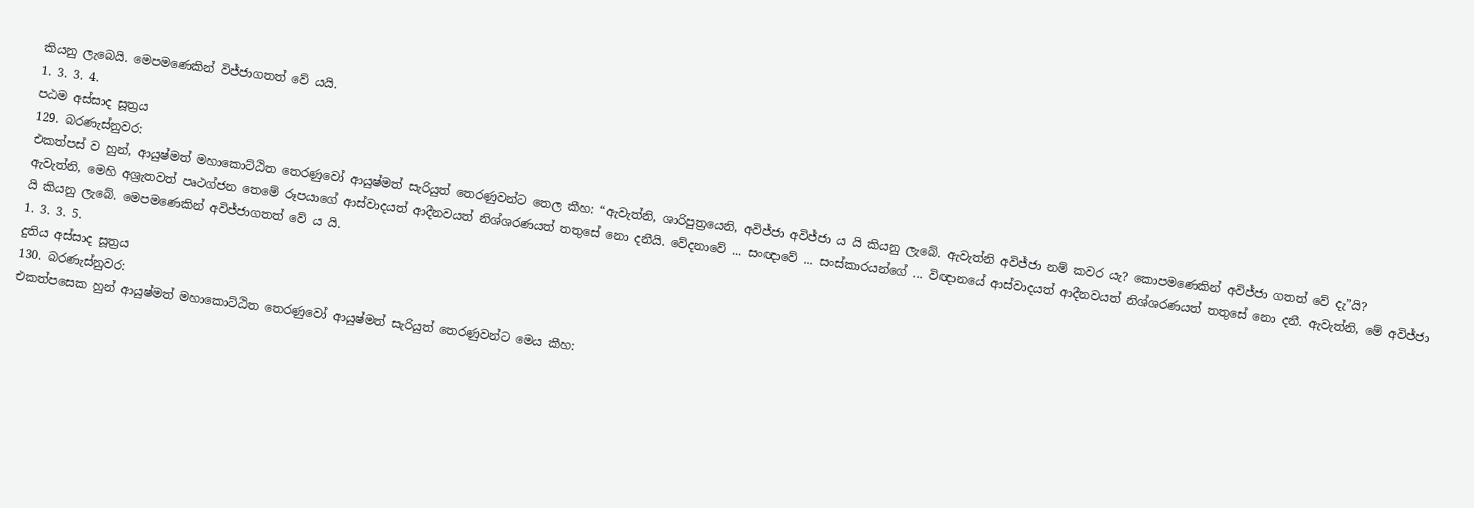කියනු ලැබෙයි. මෙපමණෙකින් විජ්ජාගතත් වේ යයි.
1. 3. 3. 4.
පඨම අස්සාද සූත්‍රය
129. බරණැස්නුවර:
එකත්පස් ව හුන්, ආයුෂ්මත් මහාකොට්ඨිත තෙරණුවෝ ආයුෂ්මත් සැරියුත් තෙරණුවන්ට තෙල කීහ: “ඇවැත්නි, ශාරිපුත්‍රයෙනි, අවිජ්ජා අවිජ්ජා ය යි කියනු ලැබේ. ඇවැත්නි අවිජ්ජා නම් කවර යැ? කොපමණෙකින් අවිජ්ජා ගතත් වේ දැ”යි?
ඇවැත්නි, මෙහි අශ්‍රැතවත් පෘථග්ජන තෙමේ රූපයාගේ ආස්වාදයත් ආදීනවයත් නිශ්ශරණයත් තතුසේ නො දනීයි. වේදනාවේ ... සංඥාවේ ... සංස්කාරයන්ගේ ... විඥානයේ ආස්වාදයත් ආදීනවයත් නිශ්ශරණයත් තතුසේ නො දනී. ඇවැත්නි, මේ අවිජ්ජා යි කියනු ලැබේ. මෙපමණෙකින් අවිජ්ජාගතත් වේ ය යි.
1. 3. 3. 5.
දුතිය අස්සාද සූත්‍රය
130. බරණැස්නුවර:
එකත්පසෙක හුන් ආයුෂ්මත් මහාකොට්ඨිත තෙරණුවෝ ආයුෂ්මත් සැරියුත් තෙරණුවන්ට මෙය කීහ: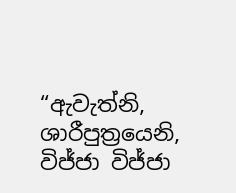“ඇවැත්නි, ශාරීපුත්‍රයෙනි, විජ්ජා විජ්ජා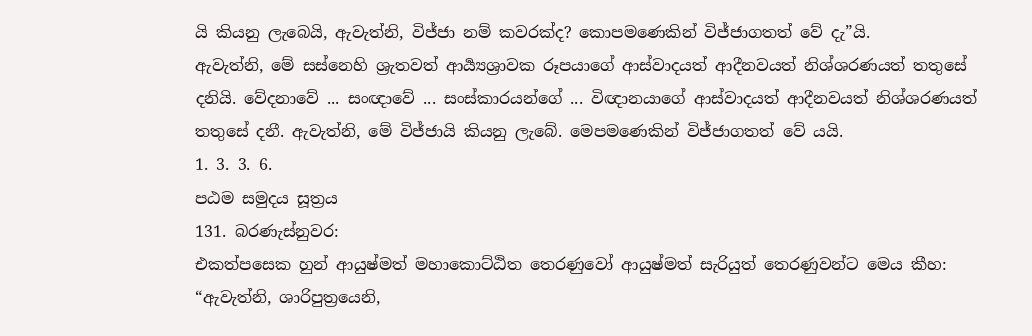යි කියනු ලැබෙයි, ඇවැත්නි, විජ්ජා නම් කවරක්ද? කොපමණෙකින් විජ්ජාගතත් වේ දැ”යි.
ඇවැත්නි, මේ සස්නෙහි ශ්‍රැතවත් ආර්‍ය්‍යශ්‍රාවක රූපයාගේ ආස්වාදයත් ආදීනවයත් නිශ්ශරණයත් තතුසේ දනියි. වේදනාවේ ... සංඥාවේ ... සංස්කාරයන්ගේ ... විඥානයාගේ ආස්වාදයත් ආදීනවයත් නිශ්ශරණයත් තතුසේ දනී. ඇවැත්නි, මේ විජ්ජායි කියනු ලැබේ. මෙපමණෙකින් විජ්ජාගතත් වේ යයි.
1. 3. 3. 6.
පඨම සමුදය සූත්‍රය
131. බරණැස්නුවර:
එකත්පසෙක හුන් ආයුෂ්මත් මහාකොට්ඨිත තෙරණුවෝ ආයුෂ්මත් සැරියුත් තෙරණුවන්ට මෙය කීහ: “ඇවැත්නි, ශාරිපුත්‍රයෙනි,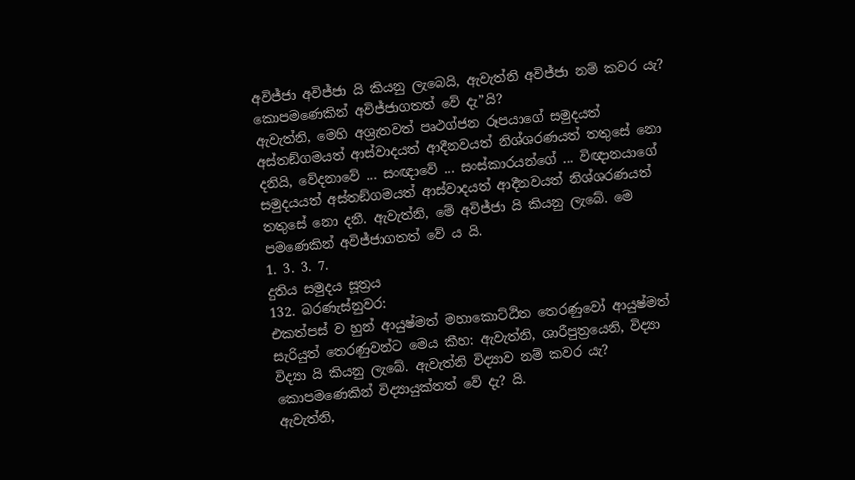අවිජ්ජා අවිජ්ජා යි කියනු ලැබෙයි, ඇවැත්නි අවිජ්ජා නම් කවර යැ? කොපමණෙකින් අවිජ්ජාගතත් වේ දැ”යි?
ඇවැත්නි, මෙහි අශ්‍රැතවත් පෘථග්ජන රූපයාගේ සමුදයත් අස්තඞ්ගමයත් ආස්වාදයත් ආදීනවයත් නිශ්ශරණයත් තතුසේ නො දනියි, වේදනාවේ ... සංඥාවේ ... සංස්කාරයන්ගේ ... විඥානයාගේ සමුදයයත් අස්තඞ්ගමයත් ආස්වාදයත් ආදීනවයත් නිශ්ශරණයත් තතුසේ නො දනී. ඇවැත්නි, මේ අවිජ්ජා යි කියනු ලැබේ. මෙ පමණෙකින් අවිජ්ජාගතත් වේ ය යි.
1. 3. 3. 7.
දුතිය සමුදය සූත්‍රය
132. බරණැස්නුවර:
එකත්පස් ව හුන් ආයුෂ්මත් මහාකොට්ඨිත තෙරණුවෝ ආයුෂ්මත් සැරියුත් තෙරණුවන්ට මෙය කීහ: ඇවැත්නි, ශාරීපුත්‍රයෙනි, විද්‍යා විද්‍යා යි කියනු ලැබේ. ඇවැත්නි විද්‍යාව නම් කවර යැ? කොපමණෙකින් විද්‍යායුක්තත් වේ දැ? යි.
ඇවැත්නි,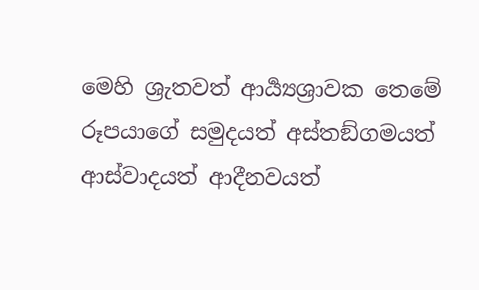මෙහි ශ්‍රැතවත් ආර්‍ය්‍යශ්‍රාවක තෙමේ රූපයාගේ සමුදයත් අස්තඞ්ගමයත් ආස්වාදයත් ආදීනවයත්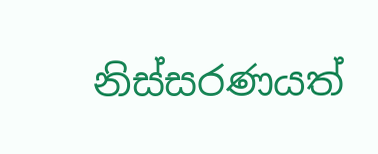නිස්සරණයත්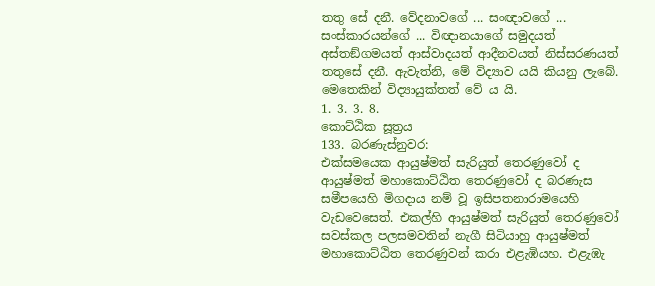තතු සේ දනී. වේදනාවගේ ... සංඥාවගේ ... සංස්කාරයන්ගේ ... විඥානයාගේ සමුදයත් අස්තඞ්ගමයත් ආස්වාදයත් ආදීනවයත් නිස්සරණයත් තතුසේ දනී. ඇවැත්නි, මේ විද්‍යාව යයි කියනු ලැබේ. මෙතෙකින් විද්‍යායුක්තත් වේ ය යි.
1. 3. 3. 8.
කොට්ඨික සූත්‍රය
133. බරණැස්නුවර:
එක්සමයෙක ආයුෂ්මත් සැරියුත් තෙරණුවෝ ද ආයුෂ්මත් මහාකොට්ඨිත තෙරණුවෝ ද බරණැස සමීපයෙහි මිගදාය නම් වූ ඉසිපතනාරාමයෙහි වැඩවෙසෙත්. එකල්හි ආයුෂ්මත් සැරියුත් තෙරණුවෝ සවස්කල පලසමවතින් නැගී සිටියාහු ආයුෂ්මත් මහාකොට්ඨිත තෙරණුවන් කරා එළැඹියහ. එළැඹැ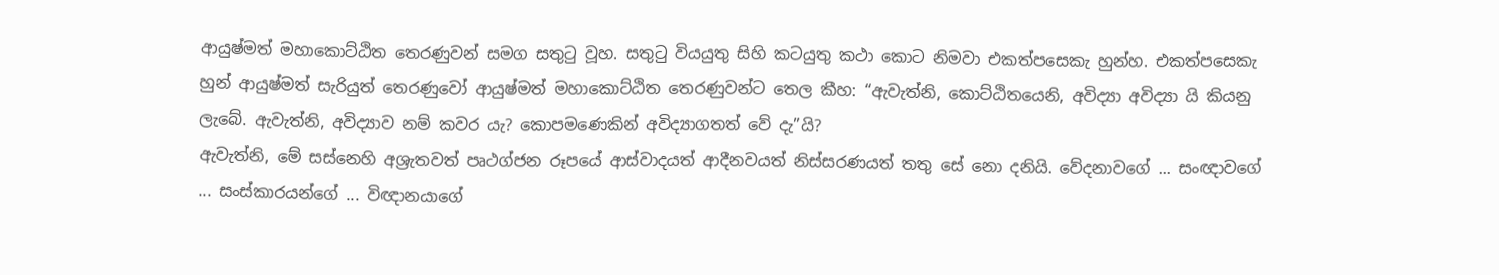ආයුෂ්මත් මහාකොට්ඨිත තෙරණුවන් සමග සතුටු වූහ. සතුටු වියයුතු සිහි කටයුතු කථා කොට නිමවා එකත්පසෙකැ හුන්හ. එකත්පසෙකැ හුන් ආයුෂ්මත් සැරියුත් තෙරණුවෝ ආයුෂ්මත් මහාකොට්ඨිත තෙරණුවන්ට තෙල කීහ: “ඇවැත්නි, කොට්ඨිතයෙනි, අවිද්‍යා අවිද්‍යා යි කියනු ලැබේ. ඇවැත්නි, අවිද්‍යාව නම් කවර යැ? කොපමණෙකින් අවිද්‍යාගතත් වේ දැ”යි?
ඇවැත්නි, මේ සස්නෙහි අශ්‍රැතවත් පෘථග්ජන රූපයේ ආස්වාදයත් ආදීනවයත් නිස්සරණයත් තතු සේ නො දනියි. වේදනාවගේ ... සංඥාවගේ ... සංස්කාරයන්ගේ ... විඥානයාගේ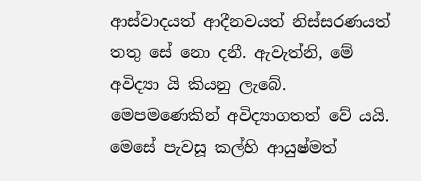ආස්වාදයත් ආදීනවයත් නිස්සරණයත් තතු සේ නො දනී. ඇවැත්නි, මේ අවිද්‍යා යි කියනු ලැබේ. මෙපමණෙකින් අවිද්‍යාගතත් වේ යයි.
මෙසේ පැවසූ කල්හි ආයුෂ්මත්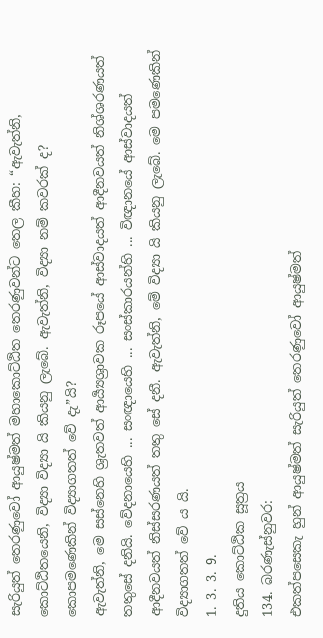සැරියුත් තෙරණුවෝ ආයුෂ්මත් මහාකොට්ඨිත තෙරණුවන්ට තෙල කීහ: “ඇවැත්නි, කොට්ඨිතයෙනි, විද්‍යා විද්‍යා යි කියනු ලැබේ. ඇවැත්නි, විද්‍යා නම් කවරක් ද? කොපමණෙකින් විද්‍යාගතත් වේ දැ”යි?
ඇවැත්නි, මෙ සස්නෙහි ශ්‍රැතවත් ආර්‍ය්‍යශ්‍රාවක රූපයේ ආස්වාදයත් ආදීනවයත් නිශ්ශරණයත් තතුසේ දනියි. වේදනායෙහි ... සංඥායෙහි ... සංස්කාරයන්හි ... විඥානයේ ආස්වාදයත් ආදීනවයත් නිස්සරණයත් තතු සේ දනී. ඇවැත්නි, මේ විද්‍යා යි කියනු ලැබේ. මෙ පමණෙකින් විද්‍යාගතත් වේ ය යි.
1. 3. 3. 9.
දුතිය කොට්ඨික සූත්‍රය
134. බරණැස්නුවර:
එකත්පසෙකැ හුන් ආයුෂ්මත් සැරියුත් තෙරණුවෝ ආයුෂ්මත්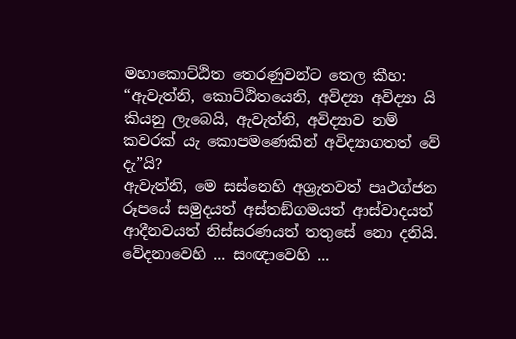මහාකොට්ඨිත තෙරණුවන්ට තෙල කීහ: “ඇවැත්නි, කොට්ඨිතයෙනි, අවිද්‍යා අවිද්‍යා යි කියනු ලැබෙයි, ඇවැත්නි, අවිද්‍යාව නම් කවරක් යැ කොපමණෙකින් අවිද්‍යාගතත් වේ දැ”යි?
ඇවැත්නි, මෙ සස්නෙහි අශ්‍රැතවත් පෘථග්ජන රූපයේ සමුදයත් අස්තඞ්ගමයත් ආස්වාදයත් ආදීනවයත් නිස්සරණයත් තතුසේ නො දනියි. වේදනාවෙහි ... සංඥාවෙහි ...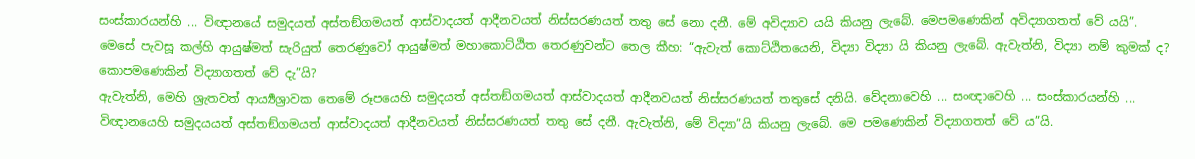සංස්කාරයන්හි ... විඥානයේ සමුදයත් අස්තඞ්ගමයත් ආස්වාදයත් ආදීනවයත් නිස්සරණයත් තතු සේ නො දනී. මේ අවිද්‍යාව යයි කියනු ලැබේ. මෙපමණෙකින් අවිද්‍යාගතත් වේ යයි”.
මෙසේ පැවසූ කල්හි ආයුෂ්මත් සැරියුත් තෙරණුවෝ ආයුෂ්මත් මහාකොට්ඨිත තෙරණුවන්ට තෙල කීහ: “ඇවැත් කොට්ඨිතයෙනි, විද්‍යා විද්‍යා යි කියනු ලැබේ. ඇවැත්නි, විද්‍යා නම් කුමක් ද? කොපමණෙකින් විද්‍යාගතත් වේ දැ”යි?
ඇවැත්නි, මෙහි ශ්‍රැතවත් ආර්‍ය්‍යශ්‍රාවක තෙමේ රූපයෙහි සමුදයත් අස්තඞ්ගමයත් ආස්වාදයත් ආදීනවයත් නිස්සරණයත් තතුසේ දනියි. වේදනාවෙහි ... සංඥාවෙහි ... සංස්කාරයන්හි ... විඥානයෙහි සමුදයයත් අස්තඞ්ගමයත් ආස්වාදයත් ආදීනවයත් නිස්සරණයත් තතු සේ දනී. ඇවැත්නි, මේ විද්‍යා”යි කියනු ලැබේ. මෙ පමණෙකින් විද්‍යාගතත් වේ ය”යි.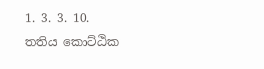1. 3. 3. 10.
තතිය කොට්ඨික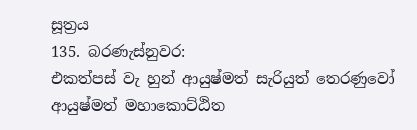සූත්‍රය
135. බරණැස්නුවර:
එකත්පස් වැ හුන් ආයුෂ්මත් සැරියුත් තෙරණුවෝ ආයුෂ්මත් මහාකොට්ඨිත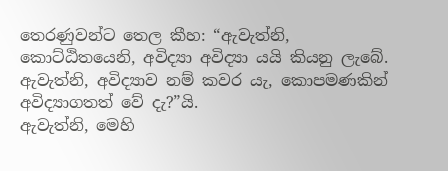තෙරණුවන්ට තෙල කීහ: “ඇවැත්නි, කොට්ඨිතයෙනි, අවිද්‍යා අවිද්‍යා යයි කියනු ලැබේ. ඇවැත්නි, අවිද්‍යාව නම් කවර යැ, කොපමණකින් අවිද්‍යාගතත් වේ දැ?”යි.
ඇවැත්නි, මෙහි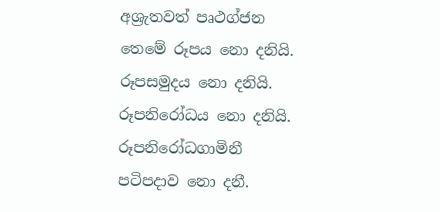අශ්‍රැතවත් පෘථග්ජන තෙමේ රූපය නො දනියි. රූපසමුදය නො දනියි. රූපනිරෝධය නො දනියි. රූපනිරෝධගාමිනී පටිපදාව නො දනී.